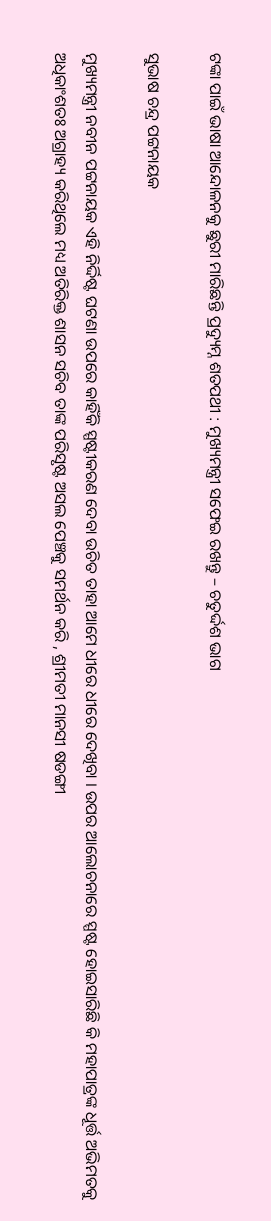ଟଙ୍କା ପାଇଁ ଭାଷା ଆନ୍ଦୋଳନକୁ ଛୁରୀ ମାରିଛନ୍ତି ପ୍ରଦ୍ୟୁମ୍ନ ଶତପଥୀ : ମୁଖ୍ୟମନ୍ତ୍ରୀ ସଫେଇ ରଖନ୍ତୁ – ଚତୁର୍ଦ୍ଦଶ ଭାଗ

ସୁଭାଷ ଚନ୍ଦ୍ର ପଟ୍ଟନାୟକ

ମୁଖ୍ୟମନ୍ତ୍ରୀ ନବୀନ ପଟ୍ଟନାୟକ ଏହି ନିର୍ଦ୍ଦିଷ୍ଟ ଘଟଣା ଉପରେ କାହିଁକି ସ୍ପଷ୍ଟୀକରଣ ଦେବା ଉଚିତ ତାହା ଆମେ ଧୀରେ ଧୀରେ ଦେଖିବା । ଉପର ଆଲୋଚନାରେ ସ୍ପଷ୍ଟ ହୋଇସାରିଛି କି ମହାପାତ୍ରଙ୍କ ଧୂର୍ତ୍ତ ଅଭିମତକୁ ଅଧିକାଂଶତଃ ଅଗ୍ରାହ୍ୟ କରିଥିଲେ ମଧ୍ୟ ଅତିରିକ୍ତ ଶାସନ ସଚିବ ତାଙ୍କ ପରିସୃଷ୍ଟ ଅସଲ ପେଞ୍ଚକୁ ସମର୍ଥନ କରି , ଶ୍ରୀମତୀ ମାନସୀ ଷଡଙ୍ଗୀ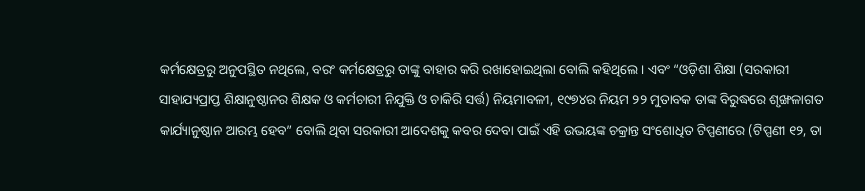କର୍ମକ୍ଷେତ୍ରରୁ ଅନୁପସ୍ଥିତ ନଥିଲେ, ବରଂ କର୍ମକ୍ଷେତ୍ରରୁ ତାଙ୍କୁ ବାହାର କରି ରଖାହୋଇଥିଲା ବୋଲି କହିଥିଲେ । ଏବଂ “ଓଡ଼ିଶା ଶିକ୍ଷା (ସରକାରୀ ସାହାଯ୍ୟପ୍ରାପ୍ତ ଶିକ୍ଷାନୁଷ୍ଠାନର ଶିକ୍ଷକ ଓ କର୍ମଚାରୀ ନିଯୁକ୍ତି ଓ ଚାକିରି ସର୍ତ୍ତ) ନିୟମାବଳୀ, ୧୯୭୪ର ନିୟମ ୨୨ ମୁତାବକ ତାଙ୍କ ବିରୁଦ୍ଧରେ ଶୃଙ୍ଖଳାଗତ କାର୍ଯ୍ୟାନୁଷ୍ଠାନ ଆରମ୍ଭ ହେବ” ବୋଲି ଥିବା ସରକାରୀ ଆଦେଶକୁ କବର ଦେବା ପାଇଁ ଏହି ଉଭୟଙ୍କ ଚକ୍ରାନ୍ତ ସଂଶୋଧିତ ଟିପ୍ପଣୀରେ (ଟିପ୍ପଣୀ ୧୨, ତା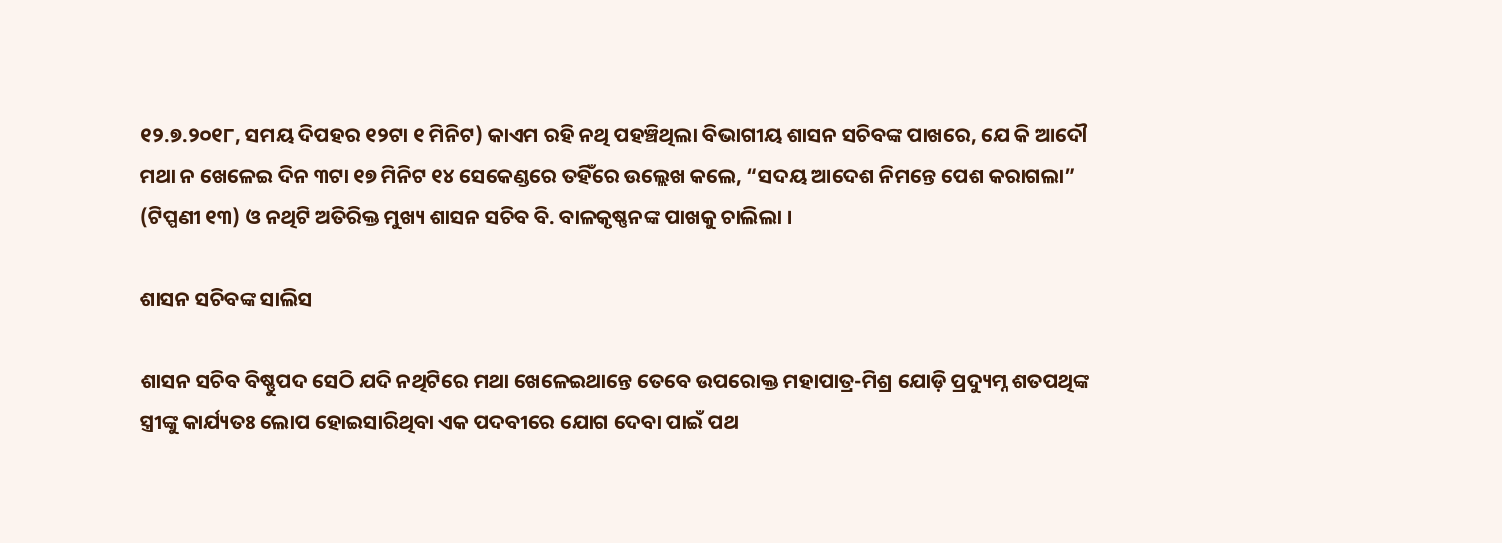୧୨.୭.୨୦୧୮, ସମୟ ଦିପହର ୧୨ଟା ୧ ମିନିଟ) କାଏମ ରହି ନଥି ପହଞ୍ଚିଥିଲା ବିଭାଗୀୟ ଶାସନ ସଚିବଙ୍କ ପାଖରେ, ଯେ କି ଆଦୌ ମଥା ନ ଖେଳେଇ ଦିନ ୩ଟା ୧୭ ମିନିଟ ୧୪ ସେକେଣ୍ଡରେ ତହିଁରେ ଉଲ୍ଲେଖ କଲେ, “ସଦୟ ଆଦେଶ ନିମନ୍ତେ ପେଶ କରାଗଲା” (ଟିପ୍ପଣୀ ୧୩) ଓ ନଥିଟି ଅତିରିକ୍ତ ମୁଖ୍ୟ ଶାସନ ସଚିବ ବି. ବାଳକୃଷ୍ଣନଙ୍କ ପାଖକୁ ଚାଲିଲା ।

ଶାସନ ସଚିବଙ୍କ ସାଲିସ

ଶାସନ ସଚିବ ବିଷ୍ଣୁପଦ ସେଠି ଯଦି ନଥିଟିରେ ମଥା ଖେଳେଇଥାନ୍ତେ ତେବେ ଉପରୋକ୍ତ ମହାପାତ୍ର-ମିଶ୍ର ଯୋଡ଼ି ପ୍ରଦ୍ୟୁମ୍ନ ଶତପଥିଙ୍କ ସ୍ତ୍ରୀଙ୍କୁ କାର୍ଯ୍ୟତଃ ଲୋପ ହୋଇସାରିଥିବା ଏକ ପଦବୀରେ ଯୋଗ ଦେବା ପାଇଁ ପଥ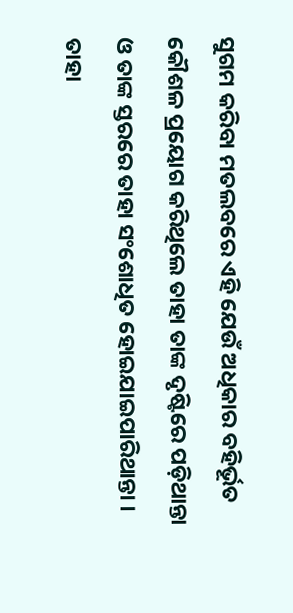ସୁଗମ କରିବା ମତଲବରେ ଏହି ଯେଉଁ ଅଧିକାର ବହିର୍ଭୂତ କୌଶଳ ପ୍ରୟୋଗ କରିଥିଲେ ତାହା ତାଙ୍କ ଦୃଷ୍ଟିରେ ପଡ଼ିଥାନ୍ତା ଓ ତାଙ୍କ ସ୍ତରରେ ତାହା ସଂଶୋଧିତ ହୋଇଯାଇପାରିଥାନ୍ତା । ତାହା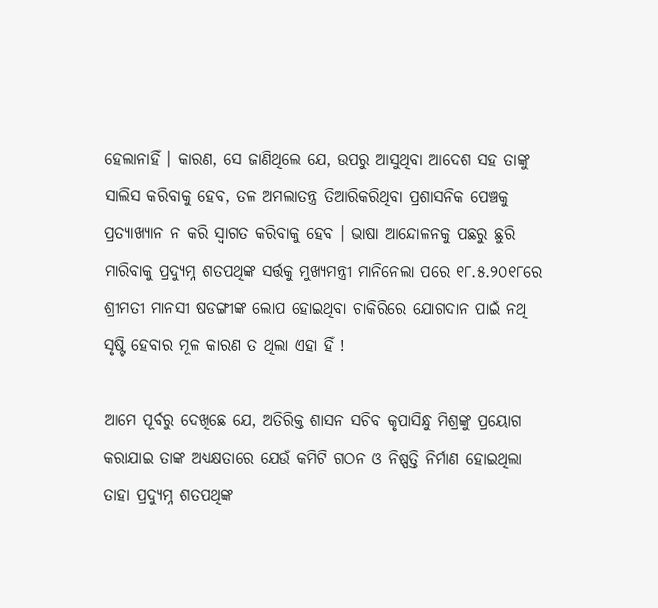ହେଲାନାହିଁ । କାରଣ, ସେ ଜାଣିଥିଲେ ଯେ, ଉପରୁ ଆସୁଥିବା ଆଦେଶ ସହ ତାଙ୍କୁ ସାଲିସ କରିବାକୁ ହେବ, ତଳ ଅମଲାତନ୍ତ୍ର ତିଆରିକରିଥିବା ପ୍ରଶାସନିକ ପେଞ୍ଚକୁ ପ୍ରତ୍ୟାଖ୍ୟାନ ନ କରି ସ୍ଵାଗତ କରିବାକୁ ହେବ । ଭାଷା ଆନ୍ଦୋଳନକୁ ପଛରୁ ଛୁରି ମାରିବାକୁ ପ୍ରଦ୍ୟୁମ୍ନ ଶତପଥିଙ୍କ ସର୍ତ୍ତକୁ ମୁଖ୍ୟମନ୍ତ୍ରୀ ମାନିନେଲା ପରେ ୧୮.୫.୨୦୧୮ରେ ଶ୍ରୀମତୀ ମାନସୀ ଷଡଙ୍ଗୀଙ୍କ ଲୋପ ହୋଇଥିବା ଚାକିରିରେ ଯୋଗଦାନ ପାଇଁ ନଥି ସୃଷ୍ଟି ହେବାର ମୂଳ କାରଣ ତ ଥିଲା ଏହା ହିଁ !

ଆମେ ପୂର୍ବରୁ ଦେଖିଛେ ଯେ, ଅତିରିକ୍ତ ଶାସନ ସଚିବ କୃପାସିନ୍ଧୁ ମିଶ୍ରଙ୍କୁ ପ୍ରୟୋଗ କରାଯାଇ ତାଙ୍କ ଅଧ୍ୟକ୍ଷତାରେ ଯେଉଁ କମିଟି ଗଠନ ଓ ନିଷ୍ପତ୍ତି ନିର୍ମାଣ ହୋଇଥିଲା ତାହା ପ୍ରଦ୍ୟୁମ୍ନ ଶତପଥିଙ୍କ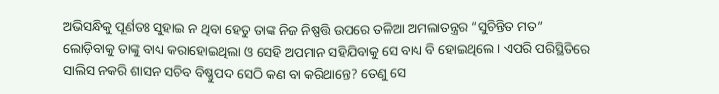ଅଭିସନ୍ଧିକୁ ପୂର୍ଣତଃ ସୁହାଇ ନ ଥିବା ହେତୁ ତାଙ୍କ ନିଜ ନିଷ୍ପତ୍ତି ଉପରେ ତଳିଆ ଅମଲାତନ୍ତ୍ରର “ସୁଚିନ୍ତିତ ମତ” ଲୋଡ଼ିବାକୁ ତାଙ୍କୁ ବାଧ୍ୟ କରାହୋଇଥିଲା ଓ ସେହି ଅପମାନ ସହିଯିବାକୁ ସେ ବାଧ୍ୟ ବି ହୋଇଥିଲେ । ଏପରି ପରିସ୍ଥିତିରେ ସାଲିସ ନକରି ଶାସନ ସଚିବ ବିଷ୍ଣୁପଦ ସେଠି କଣ ବା କରିଥାନ୍ତେ? ତେଣୁ ସେ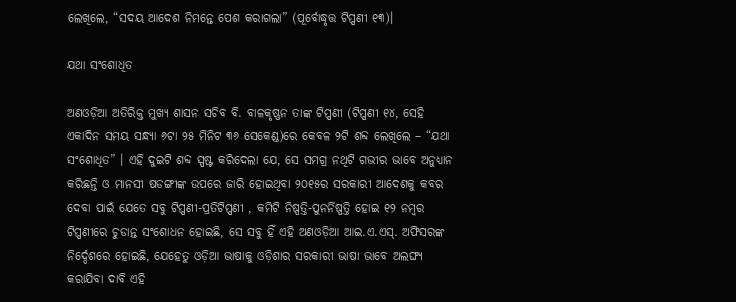ଲେଖିଲେ, “ସଦୟ ଆଦେଶ ନିମନ୍ତେ ପେଶ କରାଗଲା” (ପୂର୍ବୋଦ୍ଧୃତ୍ତ ଟିପ୍ପଣୀ ୧୩)।

ଯଥା ସଂଶୋଧିତ

ଅଣଓଡ଼ିଆ ଅତିରିକ୍ତ ମୁଖ୍ୟ ଶାସନ ସଚିବ ବି. ବାଳକୃଷ୍ଣନ ତାଙ୍କ ଟିପ୍ପଣୀ (ଟିପ୍ପଣୀ ୧୪, ସେହି ଏକାଦିନ ସମୟ ସନ୍ଧ୍ୟା ୬ଟା ୨୫ ମିନିଟ ୩୬ ସେକେଣ୍ଡ)ରେ କେବଳ ୨ଟି ଶବ୍ଦ ଲେଖିଲେ – “ଯଥା ସଂଶୋଧିତ” । ଏହି ଦୁଇଟି ଶବ୍ଦ ସ୍ପଷ୍ଟ କରିଦେଲା ଯେ, ସେ ସମଗ୍ର ନଥିଟି ଗଭୀର ଭାବେ ଅନୁଧ୍ୟାନ କରିଛନ୍ତି ଓ ମାନସୀ ଷଡଙ୍ଗୀଙ୍କ ଉପରେ ଜାରି ହୋଇଥିବା ୨୦୧୫ର ସରକାରୀ ଆଦେଶକୁ କବର ଦେବା ପାଇଁ ଯେତେ ସବୁ ଟିପ୍ପଣୀ-ପ୍ରତିଟିପ୍ପଣୀ , କମିଟି ନିଷ୍ପତ୍ତି-ପୁନର୍ନିଷ୍ପତ୍ତି ହୋଇ ୧୨ ନମ୍ବର ଟିପ୍ପଣୀରେ ଚୁଡାନ୍ତ ସଂଶୋଧନ ହୋଇଛି, ସେ ସବୁ ହିଁ ଏହି ଅଣଓଡ଼ିଆ ଆଇ.ଏ.ଏସ୍. ଅଫିସରଙ୍କ ନିର୍ଦ୍ଦେଶରେ ହୋଇଛି, ଯେହେତୁ ଓଡ଼ିଆ ଭାଷାକୁ ଓଡ଼ିଶାର ସରକାରୀ ଭାଷା ଭାବେ ଅଲଙ୍ଘ୍ୟ କରାଯିବା ଦାବି ଏହି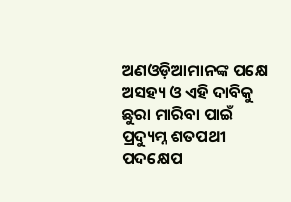ଅଣଓଡ଼ିଆମାନଙ୍କ ପକ୍ଷେ ଅସହ୍ୟ ଓ ଏହି ଦାବିକୁ ଛୁରା ମାରିବା ପାଇଁ ପ୍ରଦ୍ୟୁମ୍ନ ଶତପଥୀ ପଦକ୍ଷେପ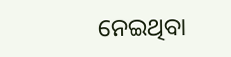ନେଇଥିବା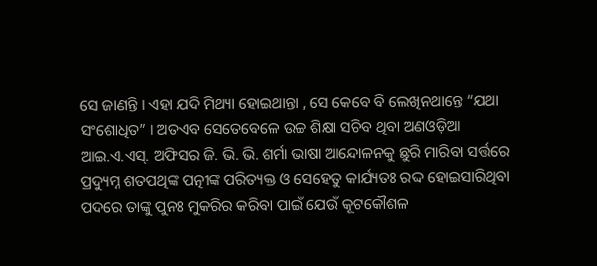ସେ ଜାଣନ୍ତି । ଏହା ଯଦି ମିଥ୍ୟା ହୋଇଥାନ୍ତା , ସେ କେବେ ବି ଲେଖିନଥାନ୍ତେ “ଯଥା ସଂଶୋଧିତ” । ଅତଏବ ସେତେବେଳେ ଉଚ୍ଚ ଶିକ୍ଷା ସଚିବ ଥିବା ଅଣଓଡ଼ିଆ ଆଇ.ଏ.ଏସ୍. ଅଫିସର ଜି. ଭି. ଭି. ଶର୍ମା ଭାଷା ଆନ୍ଦୋଳନକୁ ଛୁରି ମାରିବା ସର୍ତ୍ତରେ ପ୍ରଦ୍ୟୁମ୍ନ ଶତପଥିଙ୍କ ପତ୍ନୀଙ୍କ ପରିତ୍ୟକ୍ତ ଓ ସେହେତୁ କାର୍ଯ୍ୟତଃ ରଦ୍ଦ ହୋଇସାରିଥିବା ପଦରେ ତାଙ୍କୁ ପୁନଃ ମୁକରିର କରିବା ପାଇଁ ଯେଉଁ କୂଟକୌଶଳ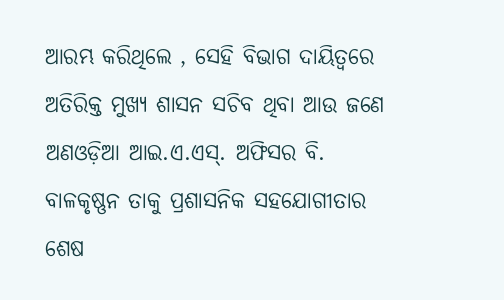ଆରମ୍ଭ କରିଥିଲେ , ସେହି ବିଭାଗ ଦାୟିତ୍ଵରେ ଅତିରିକ୍ତ ମୁଖ୍ୟ ଶାସନ ସଚିବ ଥିବା ଆଉ ଜଣେ ଅଣଓଡ଼ିଆ ଆଇ.ଏ.ଏସ୍. ଅଫିସର ବି. ବାଳକୃଷ୍ଣନ ତାକୁ ପ୍ରଶାସନିକ ସହଯୋଗୀତାର ଶେଷ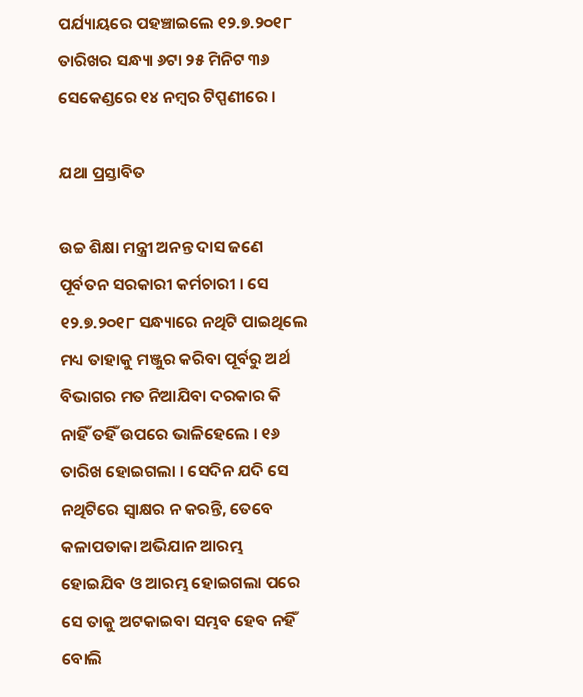ପର୍ଯ୍ୟାୟରେ ପହଞ୍ଚାଇଲେ ୧୨.୭.୨୦୧୮ ତାରିଖର ସନ୍ଧ୍ୟା ୬ଟା ୨୫ ମିନିଟ ୩୬ ସେକେଣ୍ଡରେ ୧୪ ନମ୍ବର ଟିପ୍ପଣୀରେ ।

ଯଥା ପ୍ରସ୍ତାବିତ

ଉଚ୍ଚ ଶିକ୍ଷା ମନ୍ତ୍ରୀ ଅନନ୍ତ ଦାସ ଜଣେ ପୂର୍ବତନ ସରକାରୀ କର୍ମଚାରୀ । ସେ ୧୨.୭.୨୦୧୮ ସନ୍ଧ୍ୟାରେ ନଥିଟି ପାଇଥିଲେ ମଧ୍ୟ ତାହାକୁ ମଞ୍ଜୁର କରିବା ପୂର୍ବରୁ ଅର୍ଥ ବିଭାଗର ମତ ନିଆଯିବା ଦରକାର କି ନାହିଁ ତହିଁ ଉପରେ ଭାଳିହେଲେ । ୧୬ ତାରିଖ ହୋଇଗଲା । ସେଦିନ ଯଦି ସେ ନଥିଟିରେ ସ୍ଵାକ୍ଷର ନ କରନ୍ତି, ତେବେ କଳାପତାକା ଅଭିଯାନ ଆରମ୍ଭ ହୋଇଯିବ ଓ ଆରମ୍ଭ ହୋଇଗଲା ପରେ ସେ ତାକୁ ଅଟକାଇବା ସମ୍ଭବ ହେବ ନହିଁ ବୋଲି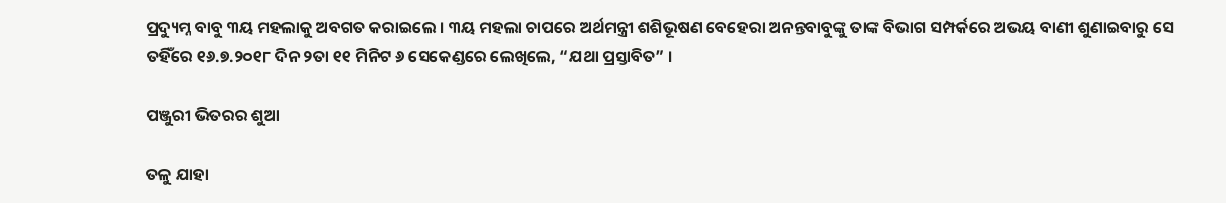ପ୍ରଦ୍ୟୁମ୍ନ ବାବୁ ୩ୟ ମହଲାକୁ ଅବଗତ କରାଇଲେ । ୩ୟ ମହଲା ଚାପରେ ଅର୍ଥମନ୍ତ୍ରୀ ଶଶିଭୂଷଣ ବେହେରା ଅନନ୍ତବାବୁଙ୍କୁ ତାଙ୍କ ବିଭାଗ ସମ୍ପର୍କରେ ଅଭୟ ବାଣୀ ଶୁଣାଇବାରୁ ସେ ତହିଁରେ ୧୬.୭.୨୦୧୮ ଦିନ ୨ତା ୧୧ ମିନିଟ ୬ ସେକେଣ୍ଡରେ ଲେଖିଲେ, “ଯଥା ପ୍ରସ୍ତାବିତ” ।

ପଞ୍ଜୁରୀ ଭିତରର ଶୁଆ

ତଳୁ ଯାହା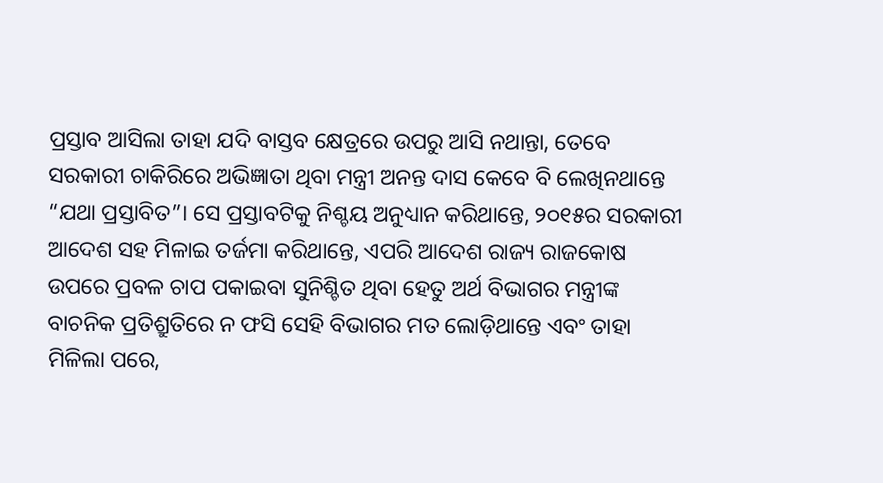ପ୍ରସ୍ତାବ ଆସିଲା ତାହା ଯଦି ବାସ୍ତବ କ୍ଷେତ୍ରରେ ଉପରୁ ଆସି ନଥାନ୍ତା, ତେବେ ସରକାରୀ ଚାକିରିରେ ଅଭିଜ୍ଞାତା ଥିବା ମନ୍ତ୍ରୀ ଅନନ୍ତ ଦାସ କେବେ ବି ଲେଖିନଥାନ୍ତେ “ଯଥା ପ୍ରସ୍ତାବିତ”। ସେ ପ୍ରସ୍ତାବଟିକୁ ନିଶ୍ଚୟ ଅନୁଧ୍ୟାନ କରିଥାନ୍ତେ, ୨୦୧୫ର ସରକାରୀ ଆଦେଶ ସହ ମିଳାଇ ତର୍ଜମା କରିଥାନ୍ତେ, ଏପରି ଆଦେଶ ରାଜ୍ୟ ରାଜକୋଷ ଉପରେ ପ୍ରବଳ ଚାପ ପକାଇବା ସୁନିଶ୍ଚିତ ଥିବା ହେତୁ ଅର୍ଥ ବିଭାଗର ମନ୍ତ୍ରୀଙ୍କ ବାଚନିକ ପ୍ରତିଶ୍ରୁତିରେ ନ ଫସି ସେହି ବିଭାଗର ମତ ଲୋଡ଼ିଥାନ୍ତେ ଏବଂ ତାହା ମିଳିଲା ପରେ,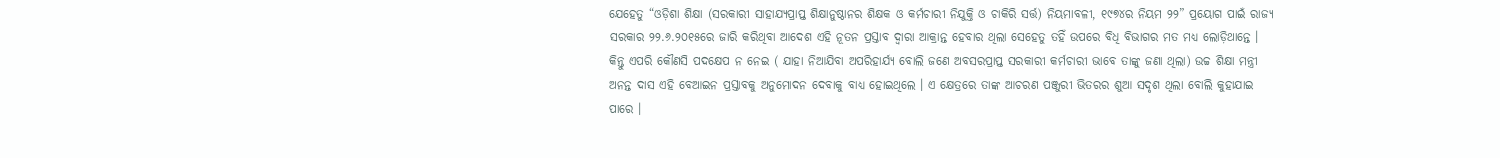ଯେହେତୁ “ଓଡ଼ିଶା ଶିକ୍ଷା (ସରକାରୀ ସାହାଯ୍ୟପ୍ରାପ୍ତ ଶିକ୍ଷାନୁଷ୍ଠାନର ଶିକ୍ଷକ ଓ କର୍ମଚାରୀ ନିଯୁକ୍ତି ଓ ଚାକିରି ସର୍ତ୍ତ) ନିୟମାବଳୀ, ୧୯୭୪ର ନିୟମ ୨୨” ପ୍ରୟୋଗ ପାଇଁ ରାଜ୍ୟ ସରକାର ୨୨.୬.୨୦୧୫ରେ ଜାରି କରିଥିବା ଆଦେଶ ଏହି ନୂତନ ପ୍ରସ୍ତାବ ଦ୍ଵାରା ଆକ୍ରାନ୍ତ ହେବାର ଥିଲା ସେହେତୁ ତହିଁ ଉପରେ ବିଧି ବିଭାଗର ମତ ମଧ୍ୟ ଲୋଡ଼ିଥାନ୍ତେ । କିନ୍ତୁ ଏପରି କୌଣସି ପଦକ୍ଷେପ ନ ନେଇ ( ଯାହା ନିଆଯିବା ଅପରିହାର୍ଯ୍ୟ ବୋଲି ଜଣେ ଅବସରପ୍ରାପ୍ତ ସରକାରୀ କର୍ମଚାରୀ ଭାବେ ତାଙ୍କୁ ଜଣା ଥିଲା) ଉଚ୍ଚ ଶିକ୍ଷା ମନ୍ତ୍ରୀ ଅନନ୍ତ ଦାସ ଏହି ବେଆଇନ ପ୍ରସ୍ତାବକୁ ଅନୁମୋଦନ ଦେବାକୁ ବାଧ୍ୟ ହୋଇଥିଲେ । ଏ କ୍ଷେତ୍ରରେ ତାଙ୍କ ଆଚରଣ ପଞ୍ଜୁରୀ ଭିତରର ଶୁଆ ସଦୃଶ ଥିଲା ବୋଲି କୁହାଯାଇ ପାରେ ।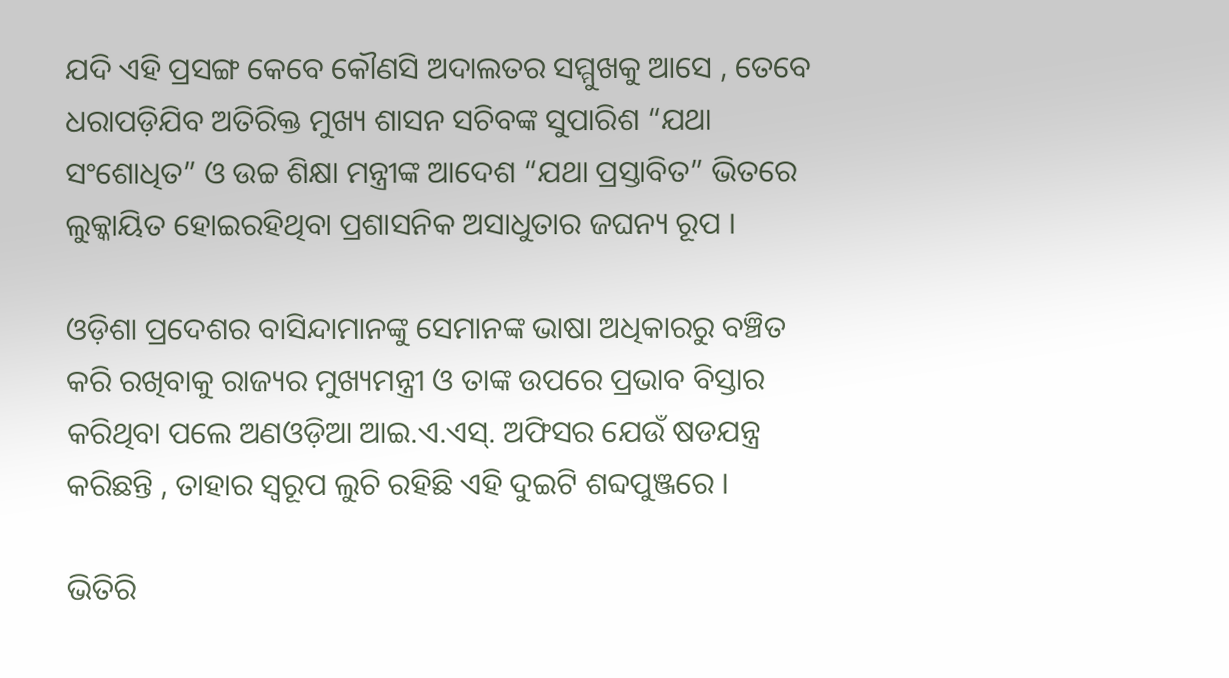ଯଦି ଏହି ପ୍ରସଙ୍ଗ କେବେ କୌଣସି ଅଦାଲତର ସମ୍ମୁଖକୁ ଆସେ , ତେବେ ଧରାପଡ଼ିଯିବ ଅତିରିକ୍ତ ମୁଖ୍ୟ ଶାସନ ସଚିବଙ୍କ ସୁପାରିଶ “ଯଥା ସଂଶୋଧିତ” ଓ ଉଚ୍ଚ ଶିକ୍ଷା ମନ୍ତ୍ରୀଙ୍କ ଆଦେଶ “ଯଥା ପ୍ରସ୍ତାବିତ” ଭିତରେ ଲୁକ୍କାୟିତ ହୋଇରହିଥିବା ପ୍ରଶାସନିକ ଅସାଧୁତାର ଜଘନ୍ୟ ରୂପ ।

ଓଡ଼ିଶା ପ୍ରଦେଶର ବାସିନ୍ଦାମାନଙ୍କୁ ସେମାନଙ୍କ ଭାଷା ଅଧିକାରରୁ ବଞ୍ଚିତ କରି ରଖିବାକୁ ରାଜ୍ୟର ମୁଖ୍ୟମନ୍ତ୍ରୀ ଓ ତାଙ୍କ ଉପରେ ପ୍ରଭାବ ବିସ୍ତାର କରିଥିବା ପଲେ ଅଣଓଡ଼ିଆ ଆଇ.ଏ.ଏସ୍. ଅଫିସର ଯେଉଁ ଷଡଯନ୍ତ୍ର କରିଛନ୍ତି , ତାହାର ସ୍ୱରୂପ ଲୁଚି ରହିଛି ଏହି ଦୁଇଟି ଶବ୍ଦପୁଞ୍ଜରେ ।

ଭିତିରି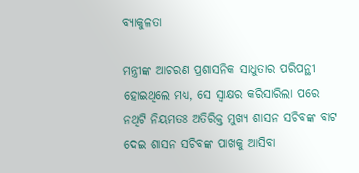ବ୍ୟାକୁଳତା

ମନ୍ତ୍ରୀଙ୍କ ଆଚରଣ ପ୍ରଶାସନିକ ସାଧୁତାର ପରିପନ୍ଥୀ ହୋଇଥିଲେ ମଧ୍ୟ, ସେ ସ୍ଵାକ୍ଷର କରିସାରିଲା ପରେ ନଥିଟି ନିୟମତଃ ଅତିରିକ୍ତ ମୁଖ୍ୟ ଶାସନ ସଚିବଙ୍କ ବାଟ ଦେଇ ଶାସନ ସଚିବଙ୍କ ପାଖକୁ ଆସିବା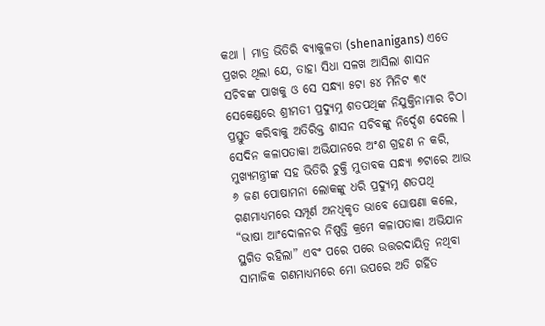କଥା । ମାତ୍ର ଭିତିରି ବ୍ୟାକୁଳତା (shenanigans) ଏତେ ପ୍ରଖର ଥିଲା ଯେ, ତାହା ସିଧା ସଳଖ ଆସିଲା ଶାସନ ସଚିବଙ୍କ ପାଖକୁ ଓ ସେ ସନ୍ଧ୍ୟା ୫ଟା ୫୪ ମିନିଟ ୩୯ ସେକେଣ୍ଡରେ ଶ୍ରୀମତୀ ପ୍ରଦ୍ୟୁମ୍ନ ଶତପଥିଙ୍କ ନିଯୁକ୍ତିନାମାର ଚିଠା ପ୍ରସ୍ତୁତ କରିବାକୁ ଅତିରିକ୍ତ ଶାସନ ସଚିବଙ୍କୁ ନିର୍ଦ୍ଦେଶ ଦେଲେ । ସେଦିନ କଳାପତାକା ଅଭିଯାନରେ ଅଂଶ ଗ୍ରହଣ ନ କରି, ମୁଖ୍ୟମନ୍ତ୍ରୀଙ୍କ ସହ ଭିତିରି ଚୁକ୍ତି ମୁତାବକ ସନ୍ଧ୍ୟା ୭ଟାରେ ଆଉ ୬ ଜଣ ପୋଷାମନା ଲୋକଙ୍କୁ ଧରି ପ୍ରଦ୍ୟୁମ୍ନ ଶତପଥି ଗଣମାଧ୍ୟମରେ ସମ୍ପୂର୍ଣ ଅନଧିକୃତ ଭାବେ ଘୋଷଣା କଲେ, “ଭାଷା ଆଂଦୋଳନର ନିଷ୍ପତ୍ତି କ୍ରମେ କଳାପତାକା ଅଭିଯାନ ସ୍ଥଗିତ ରହିଲା” ଏବଂ ପରେ ପରେ ଉତ୍ତରଦାୟିତ୍ଵ ନଥିବା ସାମାଜିକ ଗଣମାଧ୍ୟମରେ ମୋ ଉପରେ ଅତି ଗର୍ହିତ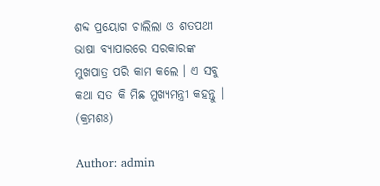ଶବ୍ଦ ପ୍ରୟୋଗ ଚାଲିଲା ଓ ଶତପଥୀ ଭାଷା ବ୍ୟାପାରରେ ସରକାରଙ୍କ ମୁଖପାତ୍ର ପରି କାମ କଲେ । ଏ ସବୁ କଥା ସତ କି ମିଛ ମୁଖ୍ୟମନ୍ତ୍ରୀ କହନ୍ତୁ । (କ୍ରମଶଃ)

Author: admin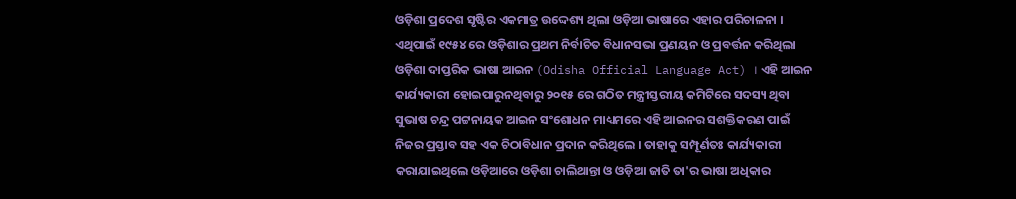ଓଡ଼ିଶା ପ୍ରଦେଶ ସୃଷ୍ଟିର ଏକମାତ୍ର ଉଦ୍ଦେଶ୍ୟ ଥିଲା ଓଡ଼ିଆ ଭାଷାରେ ଏହାର ପରିଚାଳନା । ଏଥିପାଇଁ ୧୯୫୪ ରେ ଓଡ଼ିଶାର ପ୍ରଥମ ନିର୍ବାଚିତ ବିଧାନସଭା ପ୍ରଣୟନ ଓ ପ୍ରବର୍ତ୍ତନ କରିଥିଲା ଓଡ଼ିଶା ଦାପ୍ତରିକ ଭାଷା ଆଇନ (Odisha Official Language Act) । ଏହି ଆଇନ କାର୍ଯ୍ୟକାରୀ ହୋଇପାରୁନଥିବାରୁ ୨୦୧୫ ରେ ଗଠିତ ମନ୍ତ୍ରୀସ୍ତରୀୟ କମିଟିରେ ସଦସ୍ୟ ଥିବା ସୁଭାଷ ଚନ୍ଦ୍ର ପଟ୍ଟନାୟକ ଆଇନ ସଂଶୋଧନ ମାଧ୍ୟମରେ ଏହି ଆଇନର ସଶକ୍ତିକରଣ ପାଇଁ ନିଜର ପ୍ରସ୍ତାବ ସହ ଏକ ଚିଠାବିଧାନ ପ୍ରଦାନ କରିଥିଲେ । ତାହାକୁ ସମ୍ପୂର୍ଣତଃ କାର୍ଯ୍ୟକାରୀ କରାଯାଇଥିଲେ ଓଡ଼ିଆରେ ଓଡ଼ିଶା ଚାଲିଥାନ୍ତା ଓ ଓଡ଼ିଆ ଜାତି ତା'ର ଭାଷା ଅଧିକାର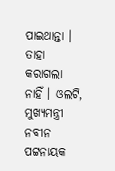ପାଇଥାନ୍ତା । ତାହା କରାଗଲା ନାହିଁ । ଓଲଟି, ମୁଖ୍ୟମନ୍ତ୍ରୀ ନବୀନ ପଟ୍ଟନାୟକ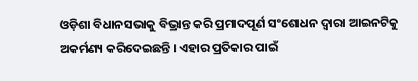ଓଡ଼ିଶା ବିଧାନସଭାକୁ ବିଭ୍ରାନ୍ତ କରି ପ୍ରମାଦପୂର୍ଣ ସଂଶୋଧନ ଦ୍ଵାରା ଆଇନଟିକୁ ଅକର୍ମଣ୍ୟ କରିଦେଇଛନ୍ତି । ଏହାର ପ୍ରତିକାର ପାଇଁ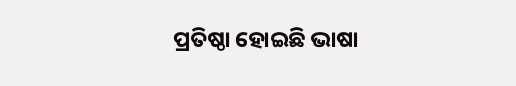ପ୍ରତିଷ୍ଠା ହୋଇଛି ଭାଷା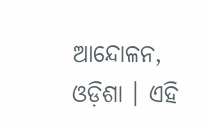ଆନ୍ଦୋଳନ, ଓଡ଼ିଶା । ଏହି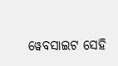ୱେବସାଇଟ ସେହି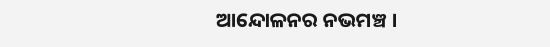ଆନ୍ଦୋଳନର ନଭମଞ୍ଚ ।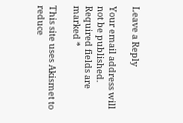Leave a Reply

Your email address will not be published. Required fields are marked *

This site uses Akismet to reduce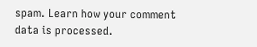spam. Learn how your comment data is processed.